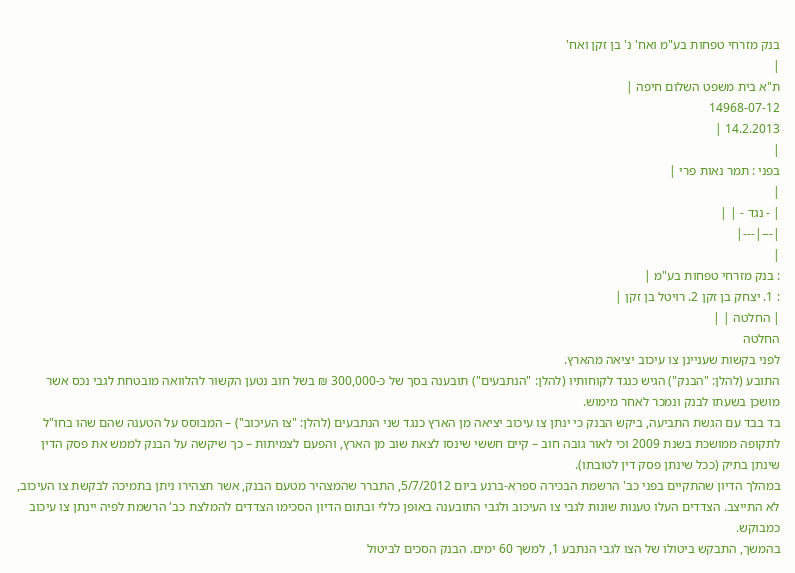בנק מזרחי טפחות בע"מ ואח' נ' בן זקן ואח'
|
ת"א בית משפט השלום חיפה |
14968-07-12
14.2.2013 |
|
בפני : תמר נאות פרי |
|
| - נגד - | |
|---|---|
|
: בנק מזרחי טפחות בע"מ |
: 1. יצחק בן זקן 2. רויטל בן זקן |
| החלטה | |
החלטה
לפני בקשות שעניינן צו עיכוב יציאה מהארץ.
התובע (להלן: "הבנק") הגיש כנגד לקוחותיו (להלן: "הנתבעים") תובענה בסך של כ-300,000 ₪ בשל חוב נטען הקשור להלוואה מובטחת לגבי נכס אשר מושכן בשעתו לבנק ונמכר לאחר מימוש.
בד בבד עם הגשת התביעה, ביקש הבנק כי ינתן צו עיכוב יציאה מן הארץ כנגד שני הנתבעים (להלן: "צו העיכוב") – המבוסס על הטענה שהם שהו בחו"ל לתקופה ממושכת בשנת 2009 וכי לאור גובה חוב – קיים חששי שינסו לצאת שוב מן הארץ, והפעם לצמיתות – כך שיקשה על הבנק לממש את פסק הדין שינתן בתיק (ככל שינתן פסק דין לטובתו).
במהלך הדיון שהתקיים בפני כב' הרשמת הבכירה ספרא-ברנע ביום 5/7/2012, התברר שהמצהיר מטעם הבנק, אשר תצהירו ניתן בתמיכה לבקשת צו העיכוב, לא התייצב. הצדדים העלו טענות שונות לגבי צו העיכוב ולגבי התובענה באופן כללי ובתום הדיון הסכימו הצדדים להמלצת כב' הרשמת לפיה יינתן צו עיכוב כמבוקש.
בהמשך, התבקש ביטולו של הצו לגבי הנתבע 1, למשך 60 ימים. הבנק הסכים לביטול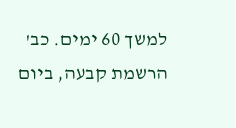למשך 60 ימים. כב' הרשמת קבעה, ביום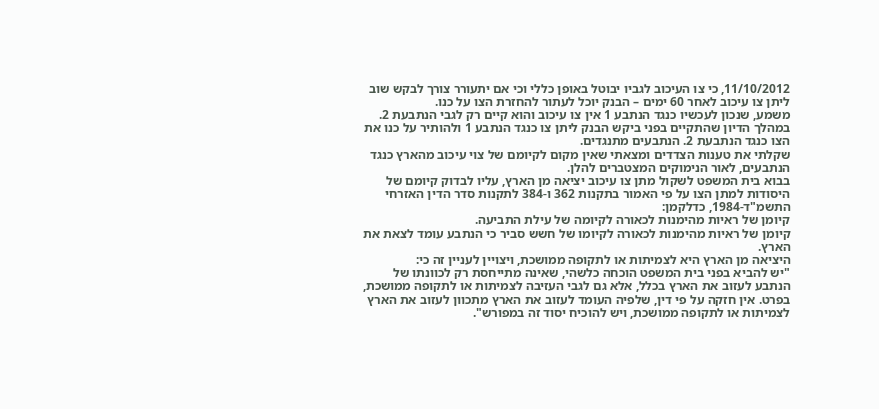11/10/2012, כי צו העיכוב לגביו יבוטל באופן כללי וכי אם יתעורר צורך לבקש שוב ליתן צו עיכוב לאחר 60 ימים – הבנק יוכל לעתור להחזרת הצו על כנו.
משמע, שנכון לעכשיו כנגד הנתבע 1 אין צו עיכוב והוא קיים רק לגבי הנתבעת 2.
במהלך הדיון שהתקיים בפני ביקש הבנק ליתן צו כנגד הנתבע 1 ולהותיר על כנו את הצו כנגד הנתבעת 2. הנתבעים מתנגדים.
שקלתי את טענות הצדדים ומצאתי שאין מקום לקיומם של צוי עיכוב מהארץ כנגד הנתבעים, לאור הנימוקים המצטברים להלן.
בבוא בית המשפט לשקול מתן צו עיכוב יציאה מן הארץ, עליו לבדוק קיומם של היסודות למתן הצו על פי האמור בתקנות 362 ו-384 לתקנות סדר הדין האזרחי התשמ"ד-1984, כדלקמן:
קיומן של ראיות מהימנות לכאורה לקיומה של עילת התביעה.
קיומן של ראיות מהימנות לכאורה לקיומו של חשש סביר כי הנתבע עומד לצאת את הארץ.
היציאה מן הארץ היא לצמיתות או לתקופה ממושכת, ויצויין לעניין זה כי:
"יש להביא בפני בית המשפט הוכחה כלשהי, שאינה מתייחסת רק לכוונתו של הנתבע לעזוב את הארץ בכלל, אלא גם לגבי העזיבה לצמיתות או לתקופה ממושכת, בפרט. אין חזקה על פי דין, שלפיה העומד לעזוב את הארץ מתכוון לעזוב את הארץ לצמיתות או לתקופה ממושכת, ויש להוכיח יסוד זה במפורש".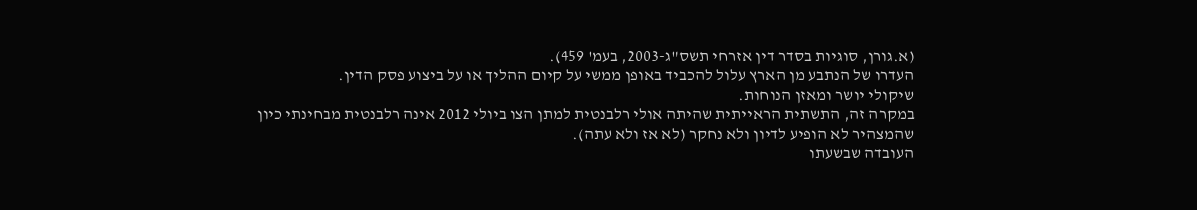(א.גורן, סוגיות בסדר דין אזרחי תשס"ג-2003, בעמ' 459).
העדרו של הנתבע מן הארץ עלול להכביד באופן ממשי על קיום ההליך או על ביצוע פסק הדין.
שיקולי יושר ומאזן הנוחות.
במקרה זה, התשתית הראייתית שהיתה אולי רלבנטית למתן הצו ביולי 2012 אינה רלבנטית מבחינתי כיון שהמצהיר לא הופיע לדיון ולא נחקר (לא אז ולא עתה).
העובדה שבשעתו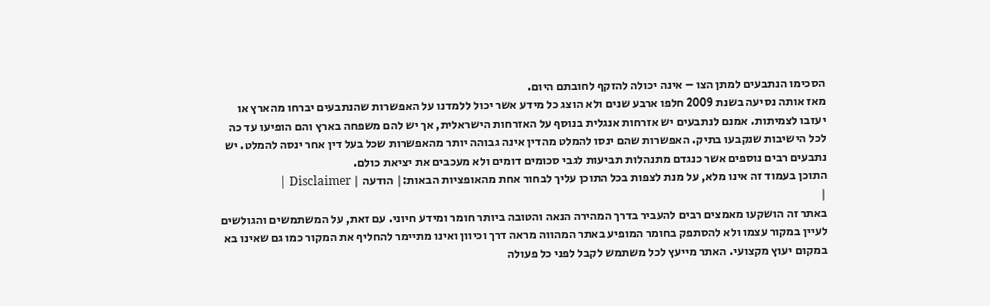הסכימו הנתבעים למתן הצו – אינה יכולה להזקף לחובתם היום.
מאז אותה נסיעה בשנת 2009 חלפו ארבע שנים ולא הוצג כל מידע אשר יכול ללמדנו על האפשרות שהנתבעים יברחו מהארץ או יעזבו לצמיתות. אמנם לנתבעים יש אזרחות אנגלית בנוסף על האזרחות הישראלית, אך יש להם משפחה בארץ והם הופיעו עד כה לכל הישיבות שנקבעו בתיק. האפשרות שהם ינסו להמלט מהדין אינה גבוהה יותר מהאפשרות שכל בעל דין אחר ינסה להמלט. יש נתבעים רבים נוספים אשר כנגדם מתנהלות תביעות לגבי סכומים דומים ולא מעכבים את יציאת כולם.
התוכן בעמוד זה אינו מלא, על מנת לצפות בכל התוכן עליך לבחור אחת מהאופציות הבאות:| הודעה | Disclaimer |
|
באתר זה הושקעו מאמצים רבים להעביר בדרך המהירה הנאה והטובה ביותר חומר ומידע חיוני. עם זאת, על המשתמשים והגולשים לעיין במקור עצמו ולא להסתפק בחומר המופיע באתר המהווה מראה דרך וכיוון ואינו מתיימר להחליף את המקור כמו גם שאינו בא במקום יעוץ מקצועי. האתר מייעץ לכל משתמש לקבל לפני כל פעולה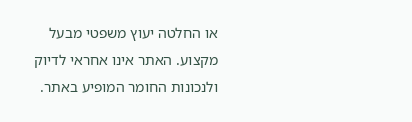או החלטה יעוץ משפטי מבעל מקצוע. האתר אינו אחראי לדיוק ולנכונות החומר המופיע באתר.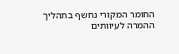החומר המקורי נחשף בתהליך ההמרה לעיוותים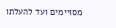מסויימים ועד להעלתו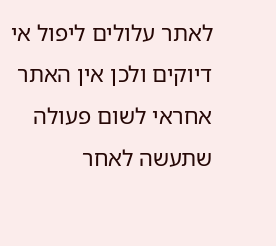לאתר עלולים ליפול אי דיוקים ולכן אין האתר אחראי לשום פעולה שתעשה לאחר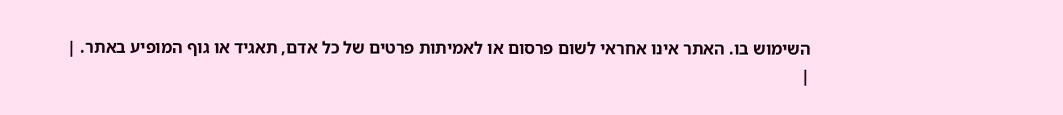השימוש בו. האתר אינו אחראי לשום פרסום או לאמיתות פרטים של כל אדם, תאגיד או גוף המופיע באתר. |
|